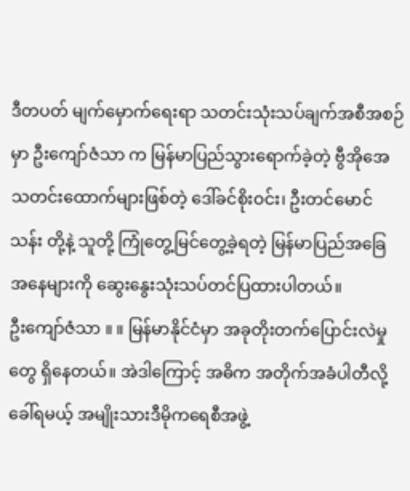ဒီတပတ် မျက်မှောက်ရေးရာ သတင်းသုံးသပ်ချက်အစီအစဉ်မှာ ဦးကျော်ဇံသာ က မြန်မာပြည်သွားရောက်ခဲ့တဲ့ ဗွီအိုအေ သတင်းထောက်များဖြစ်တဲ့ ဒေါ်ခင်စိုးဝင်း၊ ဦးတင်မောင်သန်း တို့နဲ့ သူတို့ ကြုံတွေ့မြင်တွေ့ခဲ့ရတဲ့ မြန်မာပြည်အခြေအနေများကို ဆွေးနွေးသုံးသပ်တင်ပြထားပါတယ်။
ဦးကျော်ဇံသာ ။ ။ မြန်မာနိုင်ငံမှာ အခုတိုးတက်ပြောင်းလဲမှုတွေ ရှိနေတယ်။ အဲဒါကြောင့် အဓိက အတိုက်အခံပါတီလို့ ခေါ်ရမယ့် အမျိုးသားဒီမိုကရေစီအဖွဲ့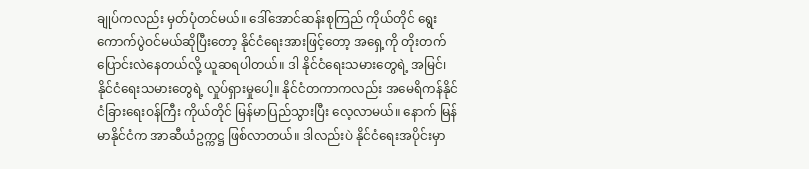ချုပ်ကလည်း မှတ်ပုံတင်မယ်။ ဒေါ်အောင်ဆန်းစုကြည် ကိုယ်တိုင် ရွေးကောက်ပွဲဝင်မယ်ဆိုပြီးတော့ နိုင်ငံရေးအားဖြင့်တော့ အရှေ့ကို တိုးတက်ပြောင်းလဲနေတယ်လို့ ယူဆရပါတယ်။ ဒါ နိုင်ငံရေးသမားတွေရဲ့ အမြင်၊ နိုင်ငံရေးသမားတွေရဲ့ လှုပ်ရှားမှုပေါ့။ နိုင်ငံတကာကလည်း အမေရိကန်နိုင်ငံခြားရေးဝန်ကြီး ကိုယ်တိုင် မြန်မာပြည်သွားပြီး လေ့လာမယ်။ နောက် မြန်မာနိုင်ငံက အာဆီယံဥက္ကဋ္ဌ ဖြစ်လာတယ်။ ဒါလည်းပဲ နိုင်ငံရေးအပိုင်းမှာ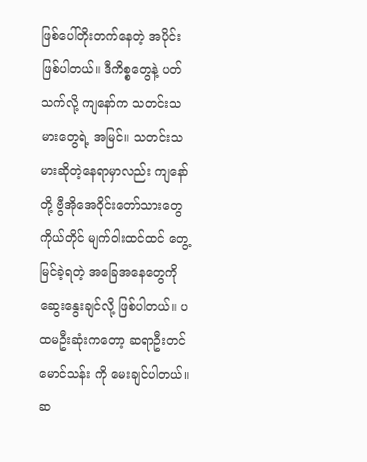ဖြစ်ပေါ်တိုးတက်နေတဲ့ အပိုင်းဖြစ်ပါတယ်။ ဒီကိစ္စတွေနဲ့ ပတ်သက်လို့ ကျနော်က သတင်းသမားတွေရဲ့ အမြင်။ သတင်းသမားဆိုတဲ့နေရာမှာလည်း ကျနော်တို့ ဗွီအိုအေဝိုင်းတော်သားတွေကိုယ်တိုင် မျက်ဝါးထင်ထင် တွေ့မြင်ခဲ့ရတဲ့ အခြေအနေတွေကို ဆွေးနွေးချင်လို့ ဖြစ်ပါတယ်။ ပထမဦးဆုံးကတော့ ဆရာဦးတင်မောင်သန်း ကို မေးချင်ပါတယ်။ ဆ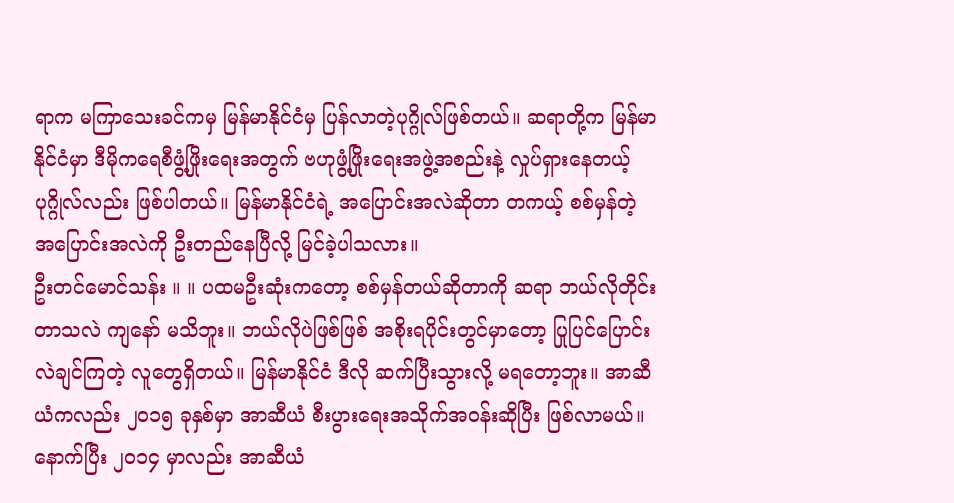ရာက မကြာသေးခင်ကမှ မြန်မာနိုင်ငံမှ ပြန်လာတဲ့ပုဂ္ဂိုလ်ဖြစ်တယ်။ ဆရာတို့က မြန်မာနိုင်ငံမှာ ဒီမိုကရေစီဖွံ့ဖြိုးရေးအတွက် ဗဟုဖွံ့ဖြိုးရေးအဖွဲ့အစည်းနဲ့ လှုပ်ရှားနေတယ့် ပုဂ္ဂိုလ်လည်း ဖြစ်ပါတယ်။ မြန်မာနိုင်ငံရဲ့ အပြောင်းအလဲဆိုတာ တကယ့် စစ်မှန်တဲ့ အပြောင်းအလဲကို ဦးတည်နေပြီလို့ မြင်ခဲ့ပါသလား။
ဦးတင်မောင်သန်း ။ ။ ပထမဦးဆုံးကတော့ စစ်မှန်တယ်ဆိုတာကို ဆရာ ဘယ်လိုတိုင်းတာသလဲ ကျနော် မသိဘူး။ ဘယ်လိုပဲဖြစ်ဖြစ် အစိုးရပိုင်းတွင်မှာတော့ ပြုပြင်ပြောင်းလဲချင်ကြတဲ့ လူတွေရှိတယ်။ မြန်မာနိုင်ငံ ဒီလို ဆက်ပြီးသွားလို့ မရတော့ဘူး။ အာဆီယံကလည်း ၂၀၁၅ ခုနှစ်မှာ အာဆီယံ စီးပွားရေးအသိုက်အဝန်းဆိုပြီး ဖြစ်လာမယ်။ နောက်ပြီး ၂၀၁၄ မှာလည်း အာဆီယံ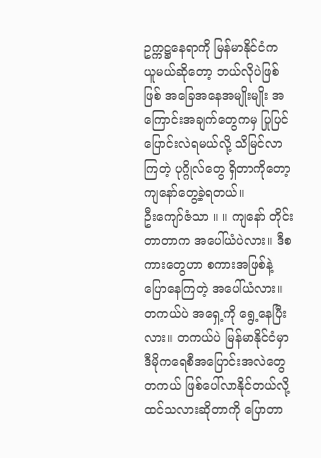ဥက္ကဋ္ဌနေရာကို မြန်မာနိုင်ငံက ယူမယ်ဆိုတော့ ဘယ်လိုပဲဖြစ်ဖြစ် အခြေအနေအမျိုးမျိုး အကြောင်းအချက်တွေကမှ ပြုပြင်ပြောင်းလဲရမယ်လို့ သိမြင်လာကြတဲ့ ပုဂ္ဂိုလ်တွေ ရှိတာကိုတော့ ကျနော်တွေ့ခဲ့ရတယ်။
ဦးကျော်ဇံသာ ။ ။ ကျနော် တိုင်းတာတာက အပေါ်ယံပဲလား။ ဒီစကားတွေဟာ စကားအဖြစ်နဲ့ ပြောနေကြတဲ့ အပေါ်ယံလား။ တကယ်ပဲ အရှေ့ကို ရွေ့နေပြီးလား။ တကယ်ပဲ မြန်မာနိုင်ငံမှာ ဒီမိုကရေစီအပြောင်းအလဲတွေ တကယ် ဖြစ်ပေါ်လာနိုင်တယ်လို့ ထင်သလားဆိုတာကို ပြောတာ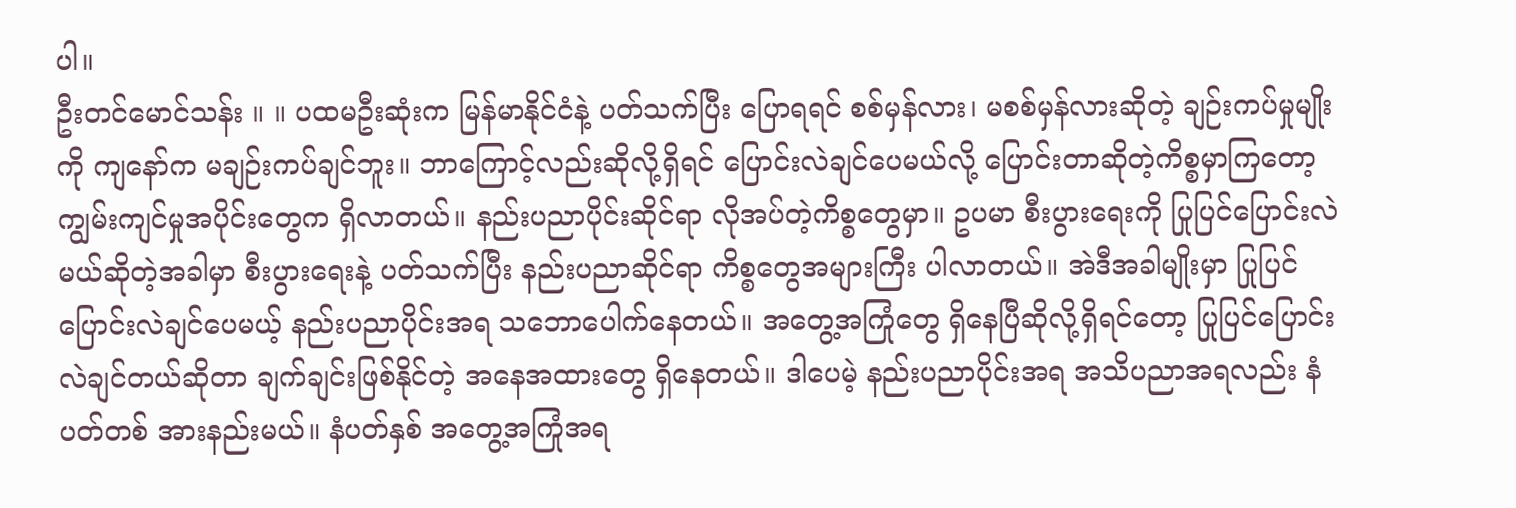ပါ။
ဦးတင်မောင်သန်း ။ ။ ပထမဦးဆုံးက မြန်မာနိုင်ငံနဲ့ ပတ်သက်ပြီး ပြောရရင် စစ်မှန်လား၊ မစစ်မှန်လားဆိုတဲ့ ချဉ်းကပ်မှုမျိုးကို ကျနော်က မချဉ်းကပ်ချင်ဘူး။ ဘာကြောင့်လည်းဆိုလို့ရှိရင် ပြောင်းလဲချင်ပေမယ်လို့ ပြောင်းတာဆိုတဲ့ကိစ္စမှာကြတော့ ကျွမ်းကျင်မှုအပိုင်းတွေက ရှိလာတယ်။ နည်းပညာပိုင်းဆိုင်ရာ လိုအပ်တဲ့ကိစ္စတွေမှာ။ ဥပမာ စီးပွားရေးကို ပြုပြင်ပြောင်းလဲမယ်ဆိုတဲ့အခါမှာ စီးပွားရေးနဲ့ ပတ်သက်ပြီး နည်းပညာဆိုင်ရာ ကိစ္စတွေအများကြီး ပါလာတယ်။ အဲဒီအခါမျိုးမှာ ပြုပြင်ပြောင်းလဲချင်ပေမယ့် နည်းပညာပိုင်းအရ သဘောပေါက်နေတယ်။ အတွေ့အကြုံတွေ ရှိနေပြီဆိုလို့ရှိရင်တော့ ပြုပြင်ပြောင်းလဲချင်တယ်ဆိုတာ ချက်ချင်းဖြစ်နိုင်တဲ့ အနေအထားတွေ ရှိနေတယ်။ ဒါပေမဲ့ နည်းပညာပိုင်းအရ အသိပညာအရလည်း နံပတ်တစ် အားနည်းမယ်။ နံပတ်နှစ် အတွေ့အကြုံအရ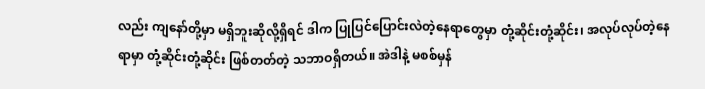လည်း ကျနော်တို့မှာ မရှိဘူးဆိုလို့ရှိရင် ဒါက ပြုပြင်ပြောင်းလဲတဲ့နေရာတွေမှာ တုံ့ဆိုင်းတုံ့ဆိုင်း၊ အလုပ်လုပ်တဲ့နေရာမှာ တုံ့ဆိုင်းတုံ့ဆိုင်း ဖြစ်တတ်တဲ့ သဘာဝရှိတယ်။ အဲဒါနဲ့ မစစ်မှန်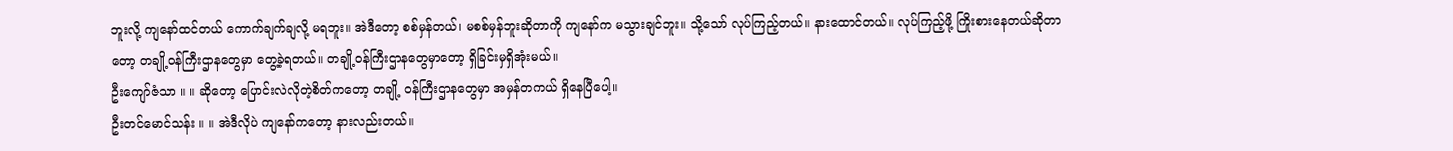ဘူးလို့ ကျနော်ထင်တယ် ကောက်ချက်ချလို့ မရဘူး။ အဲဒီတော့ စစ်မှန်တယ်၊ မစစ်မှန်ဘူးဆိုတာကို ကျနော်က မသွားချင်ဘူး။ သို့သော် လုပ်ကြည့်တယ်။ နားထောင်တယ်။ လုပ်ကြည့်ဖို့ ကြိုးစားနေတယ်ဆိုတာတော့ တချို့ဝန်ကြီးဌာနတွေမှာ တွေ့ခဲ့ရတယ်။ တချို့ဝန်ကြီးဌာနတွေမှာတော့ ရှိခြင်းမှရှိအုံးမယ်။
ဦးကျော်ဇံသာ ။ ။ ဆိုတော့ ပြောင်းလဲလိုတဲ့စိတ်ကတော့ တချို့ ဝန်ကြီးဌာနတွေမှာ အမှန်တကယ် ရှိနေပြီပေါ့။
ဦးတင်မောင်သန်း ။ ။ အဲဒီလိုပဲ ကျနော်ကတော့ နားလည်းတယ်။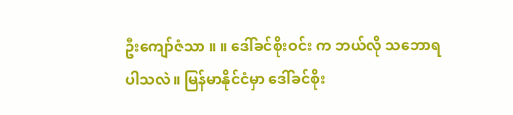ဦးကျော်ဇံသာ ။ ။ ဒေါ်ခင်စိုးဝင်း က ဘယ်လို သဘောရပါသလဲ။ မြန်မာနိုင်ငံမှာ ဒေါ်ခင်စိုး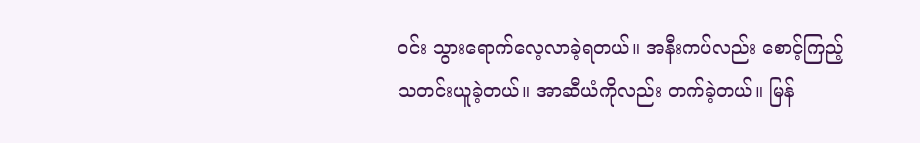ဝင်း သွားရောက်လေ့လာခဲ့ရတယ်။ အနီးကပ်လည်း စောင့်ကြည့် သတင်းယူခဲ့တယ်။ အာဆီယံကိုလည်း တက်ခဲ့တယ်။ မြန်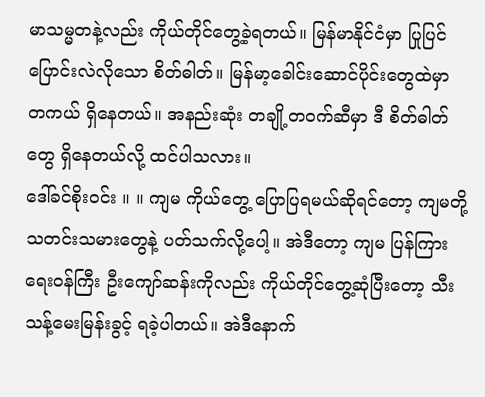မာသမ္မတနဲ့လည်း ကိုယ်တိုင်တွေ့ခဲ့ရတယ်။ မြန်မာနိုင်ငံမှာ ပြုပြင်ပြောင်းလဲလိုသော စိတ်ဓါတ်။ မြန်မာ့ခေါင်းဆောင်ပိုင်းတွေထဲမှာ တကယ် ရှိနေတယ်။ အနည်းဆုံး တချို့တဝက်ဆီမှာ ဒီ စိတ်ဓါတ်တွေ ရှိနေတယ်လို့ ထင်ပါသလား။
ဒေါ်ခင်စိုးဝင်း ။ ။ ကျမ ကိုယ်တွေ့ ပြောပြရမယ်ဆိုရင်တော့ ကျမတို့ သတင်းသမားတွေနဲ့ ပတ်သက်လို့ပေါ့။ အဲဒီတော့ ကျမ ပြန်ကြားရေးဝန်ကြီး ဦးကျော်ဆန်းကိုလည်း ကိုယ်တိုင်တွေ့ဆုံပြီးတော့ သီးသန့်မေးမြန်းခွင့် ရခဲ့ပါတယ်။ အဲဒီနောက်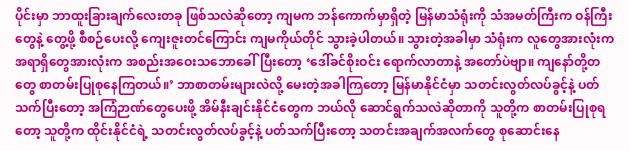ပိုင်းမှာ ဘာထူးခြားချက်လေးတခု ဖြစ်သလဲဆိုတော့ ကျမက ဘန်ကောက်မှာရှိတဲ့ မြန်မာသံရုံးကို သံအမတ်ကြီးက ဝန်ကြီးတွေနဲ့ တွေ့ဖို့ စီစဉ်ပေးလို့ ကျေးဇူးတင်ကြောင်း ကျမကိုယ်တိုင် သွားခဲ့ပါတယ်။ သွားတဲ့အခါမှာ သံရုံးက လူတွေအားလုံးက အရာရှိတွေအားလုံးက အစည်းအဝေးသဘောခေါ်ပြီးတော့ ‘ဒေါ်ခင်စိုးဝင်း ရောက်လာတာနဲ့ အတော်ပဲဗျာ။ ကျနော်တို့တတွေ စာတမ်းပြုစုနေကြတယ်။’ ဘာစာတမ်းများလဲလို့ မေးတဲ့အခါကြတော့ မြန်မာနိုင်ငံမှာ သတင်းလွတ်လပ်ခွင့်နဲ့ ပတ်သက်ပြီးတော့ အကြံဉာဏ်တွေပေးဖို့ အိမ်နီးချင်းနိုင်ငံတွေက ဘယ်လို ဆောင်ရွက်သလဲဆိုတာကို သူတို့က စာတမ်းပြုစုရတော့ သူတို့က ထိုင်းနိုင်ငံရဲ့ သတင်းလွတ်လပ်ခွင့်နဲ့ ပတ်သက်ပြီးတော့ သတင်းအချက်အလက်တွေ စုဆောင်းနေ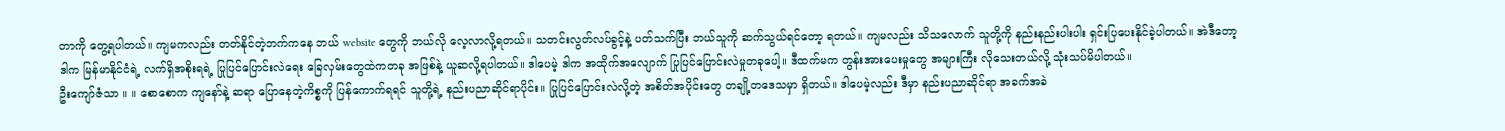တာကို တွေ့ရပါတယ်။ ကျမကလည်း တတ်နိုင်တဲ့ဘက်ကနေ ဘယ် website တွေကို ဘယ်လို လေ့လာလို့ရတယ်။ သတင်းလွတ်လပ်ခွင့်နဲ့ ပတ်သက်ပြီး ဘယ်သူကို ဆက်သွယ်ရင်တော့ ရတယ်။ ကျမလည်း သိသလောက် သူတို့ကို နည်းနည်းပါးပါး ရှင်းပြပေးနိုင်ခဲ့ပါတယ်။ အဲဒီတော့ ဒါက မြန်မာနိုင်ငံရဲ့ လက်ရှိအစိုးရရဲ့ ပြုပြင်ပြောင်းလဲရေး ခြေလှမ်းတွေထဲကတခု အဖြစ်နဲ့ ယူဆလို့ရပါတယ်။ ဒါပေမဲ့ ဒါက အထိုက်အလျောက် ပြုပြင်ပြောင်းလဲမှုတခုပေါ့။ ဒီထက်မက တွန်းအားပေးမှုတွေ အများကြီး လိုသေးတယ်လို့ သုံးသပ်မိပါတယ်။
ဦးကျော်ဇံသာ ။ ။ စောစောက ကျနော်နဲ့ ဆရာ ပြောနေတဲ့ကိစ္စကို ပြန်ကောက်ရရင် သူတို့ရဲ့ နည်းပညာဆိုင်ရာပိုင်း။ ပြုပြင်ပြောင်းလဲလို့တဲ့ အစိတ်အပိုင်းတွေ တချို့တဒေသမှာ ရှိတယ်။ ဒါပေမဲ့လည်း ဒီမှာ နည်းပညာဆိုင်ရာ အခက်အခဲ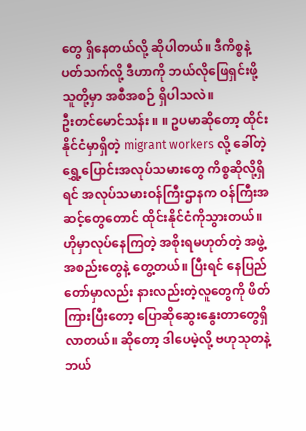တွေ ရှိနေတယ်လို့ ဆိုပါတယ်။ ဒီကိစ္စနဲ့ ပတ်သက်လို့ ဒီဟာကို ဘယ်လိုဖြေရှင်းဖို့ သူတို့မှာ အစီအစဉ် ရှိပါသလဲ။
ဦးတင်မောင်သန်း ။ ။ ဥပမာဆိုတော့ ထိုင်းနိုင်ငံမှာရှိတဲ့ migrant workers လို့ ခေါ်တဲ့ ရွှေ့ပြောင်းအလုပ်သမားတွေ ကိစ္စဆိုလို့ရှိရင် အလုပ်သမားဝန်ကြီးဌာနက ဝန်ကြီးအဆင့်တွေတောင် ထိုင်းနိုင်ငံကိုသွားတယ်။ ဟိုမှာလုပ်နေကြတဲ့ အစိုးရမဟုတ်တဲ့ အဖွဲ့အစည်းတွေနဲ့ တွေ့တယ်။ ပြီးရင် နေပြည်တော်မှာလည်း နားလည်းတဲ့လူတွေကို ဖိတ်ကြားပြီးတော့ ပြောဆိုဆွေးနွေးတာတွေရှိလာတယ်။ ဆိုတော့ ဒါပေမဲ့လို့ ဗဟုသုတနဲ့ ဘယ်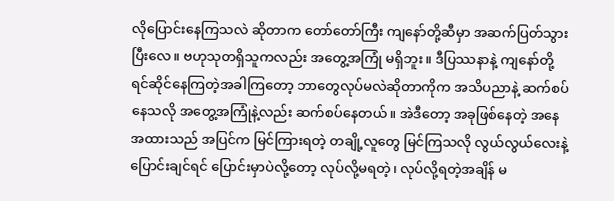လိုပြောင်းနေကြသလဲ ဆိုတာက တော်တော်ကြီး ကျနော်တို့ဆီမှာ အဆက်ပြတ်သွားပြီးလေ။ ဗဟုသုတရှိသူကလည်း အတွေ့အကြုံ မရှိဘူး။ ဒီပြဿနာနဲ့ ကျနော်တို့ ရင်ဆိုင်နေကြတဲ့အခါကြတော့ ဘာတွေလုပ်မလဲဆိုတာကိုက အသိပညာနဲ့ ဆက်စပ်နေသလို အတွေ့အကြုံနဲ့လည်း ဆက်စပ်နေတယ်။ အဲဒီတော့ အခုဖြစ်နေတဲ့ အနေအထားသည် အပြင်က မြင်ကြားရတဲ့ တချို့လူတွေ မြင်ကြသလို လွယ်လွယ်လေးနဲ့ ပြောင်းချင်ရင် ပြောင်းမှာပဲလို့တော့ လုပ်လို့မရတဲ့၊ လုပ်လို့ရတဲ့အချိန် မ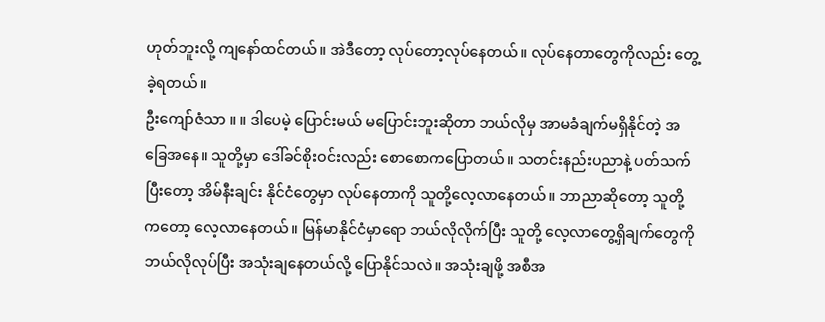ဟုတ်ဘူးလို့ ကျနော်ထင်တယ်။ အဲဒီတော့ လုပ်တော့လုပ်နေတယ်။ လုပ်နေတာတွေကိုလည်း တွေ့ခဲ့ရတယ်။
ဦးကျော်ဇံသာ ။ ။ ဒါပေမဲ့ ပြောင်းမယ် မပြောင်းဘူးဆိုတာ ဘယ်လိုမှ အာမခံချက်မရှိနိုင်တဲ့ အခြေအနေ။ သူတို့မှာ ဒေါ်ခင်စိုးဝင်းလည်း စောစောကပြောတယ်။ သတင်းနည်းပညာနဲ့ ပတ်သက်ပြီးတော့ အိမ်နီးချင်း နိုင်ငံတွေမှာ လုပ်နေတာကို သူတို့လေ့လာနေတယ်။ ဘာညာဆိုတော့ သူတို့ကတော့ လေ့လာနေတယ်။ မြန်မာနိုင်ငံမှာရော ဘယ်လိုလိုက်ပြီး သူတို့ လေ့လာတွေ့ရှိချက်တွေကို ဘယ်လိုလုပ်ပြီး အသုံးချနေတယ်လို့ ပြောနိုင်သလဲ။ အသုံးချဖို့ အစီအ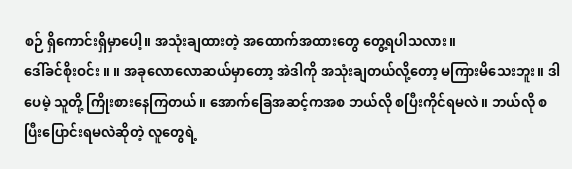စဉ် ရှိကောင်းရှိမှာပေါ့။ အသုံးချထားတဲ့ အထောက်အထားတွေ တွေ့ရပါသလား။
ဒေါ်ခင်စိုးဝင်း ။ ။ အခုလောလောဆယ်မှာတော့ အဲဒါကို အသုံးချတယ်လို့တော့ မကြားမိသေးဘူး။ ဒါပေမဲ့ သူတို့ ကြိုးစားနေကြတယ်။ အောက်ခြေအဆင့်ကအစ ဘယ်လို စပြီးကိုင်ရမလဲ။ ဘယ်လို စပြီးပြောင်းရမလဲဆိုတဲ့ လူတွေရဲ့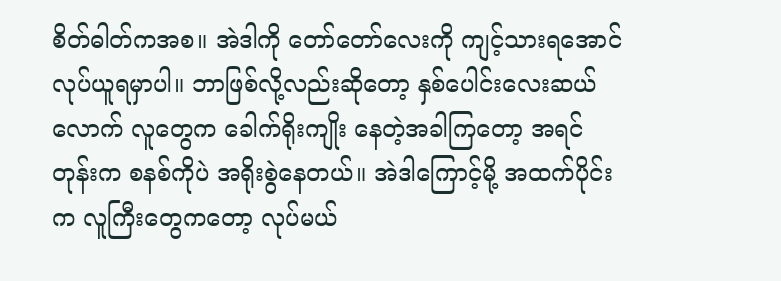စိတ်ဓါတ်ကအစ။ အဲဒါကို တော်တော်လေးကို ကျင့်သားရအောင် လုပ်ယူရမှာပါ။ ဘာဖြစ်လို့လည်းဆိုတော့ နှစ်ပေါင်းလေးဆယ်လောက် လူတွေက ခေါက်ရိုးကျိုး နေတဲ့အခါကြတော့ အရင်တုန်းက စနစ်ကိုပဲ အရိုးစွဲနေတယ်။ အဲဒါကြောင့်မို့ အထက်ပိုင်းက လူကြီးတွေကတော့ လုပ်မယ်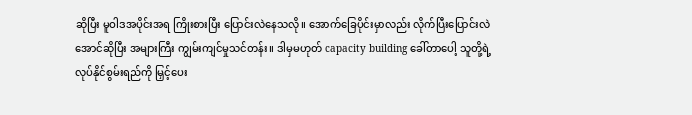ဆိုပြီး မူဝါဒအပိုင်းအရ ကြိုးစားပြီး ပြောင်းလဲနေသလို။ အောက်ခြေပိုင်းမှာလည်း လိုက်ပြီးပြောင်းလဲအောင်ဆိုပြီး အများကြီး ကျွမ်းကျင်မှုသင်တန်း။ ဒါမှမဟုတ် capacity building ခေါ်တာပေါ့ သူတို့ရဲ့ လုပ်နိုင်စွမ်းရည်ကို မြှင့်ပေး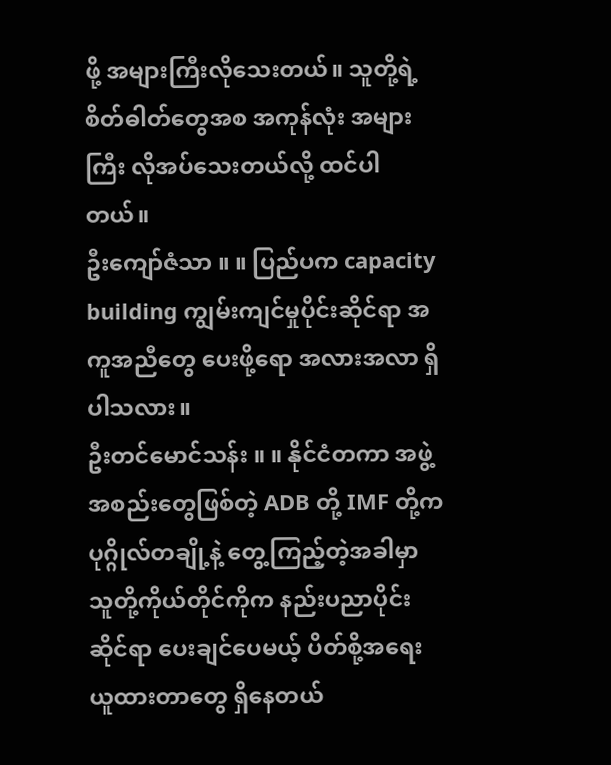ဖို့ အများကြီးလိုသေးတယ်။ သူတို့ရဲ့ စိတ်ဓါတ်တွေအစ အကုန်လုံး အများကြီး လိုအပ်သေးတယ်လို့ ထင်ပါတယ်။
ဦးကျော်ဇံသာ ။ ။ ပြည်ပက capacity building ကျွမ်းကျင်မှုပိုင်းဆိုင်ရာ အကူအညီတွေ ပေးဖို့ရော အလားအလာ ရှိပါသလား။
ဦးတင်မောင်သန်း ။ ။ နိုင်ငံတကာ အဖွဲ့အစည်းတွေဖြစ်တဲ့ ADB တို့ IMF တို့က ပုဂ္ဂိုလ်တချို့နဲ့ တွေ့ကြည့်တဲ့အခါမှာ သူတို့ကိုယ်တိုင်ကိုက နည်းပညာပိုင်းဆိုင်ရာ ပေးချင်ပေမယ့် ပိတ်စို့အရေးယူထားတာတွေ ရှိနေတယ်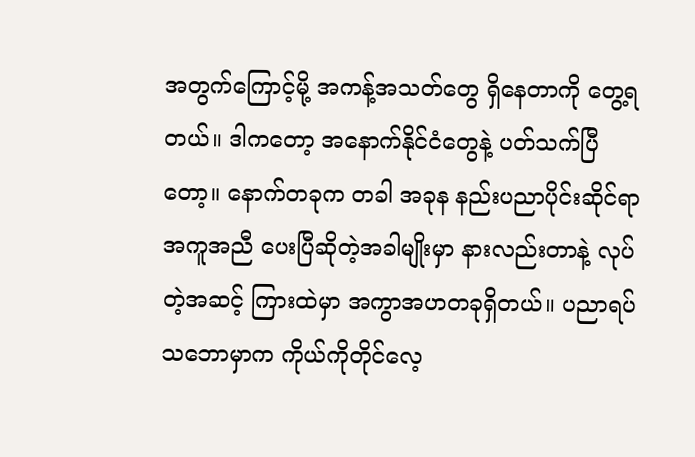အတွက်ကြောင့်မို့ အကန့်အသတ်တွေ ရှိနေတာကို တွေ့ရတယ်။ ဒါကတော့ အနောက်နိုင်ငံတွေနဲ့ ပတ်သက်ပြီတော့။ နောက်တခုက တခါ အခုန နည်းပညာပိုင်းဆိုင်ရာ အကူအညီ ပေးပြီဆိုတဲ့အခါမျိုးမှာ နားလည်းတာနဲ့ လုပ်တဲ့အဆင့် ကြားထဲမှာ အကွာအဟတခုရှိတယ်။ ပညာရပ်သဘောမှာက ကိုယ်ကိုတိုင်လေ့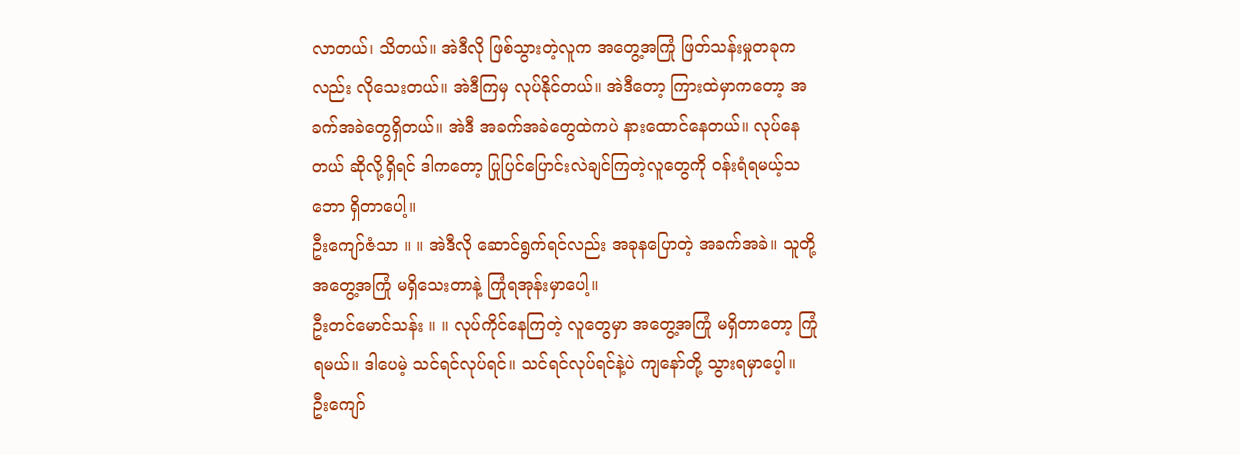လာတယ်၊ သိတယ်။ အဲဒီလို ဖြစ်သွားတဲ့လူက အတွေ့အကြုံ ဖြတ်သန်းမှုတခုကလည်း လိုသေးတယ်။ အဲဒီကြမှ လုပ်နိုင်တယ်။ အဲဒီတော့ ကြားထဲမှာကတော့ အခက်အခဲတွေရှိတယ်။ အဲဒီ အခက်အခဲတွေထဲကပဲ နားထောင်နေတယ်။ လုပ်နေတယ် ဆိုလို့ရှိရင် ဒါကတော့ ပြုပြင်ပြောင်းလဲချင်ကြတဲ့လူတွေကို ဝန်းရံရမယ့်သဘော ရှိတာပေါ့။
ဦးကျော်ဇံသာ ။ ။ အဲဒီလို ဆောင်ရွက်ရင်လည်း အခုနပြောတဲ့ အခက်အခဲ။ သူတို့ အတွေ့အကြုံ မရှိသေးတာနဲ့ ကြုံရအုန်းမှာပေါ့။
ဦးတင်မောင်သန်း ။ ။ လုပ်ကိုင်နေကြတဲ့ လူတွေမှာ အတွေ့အကြုံ မရှိတာတော့ ကြုံရမယ်။ ဒါပေမဲ့ သင်ရင်လုပ်ရင်။ သင်ရင်လုပ်ရင်နဲ့ပဲ ကျနော်တို့ သွားရမှာပေ့ါ။
ဦးကျော်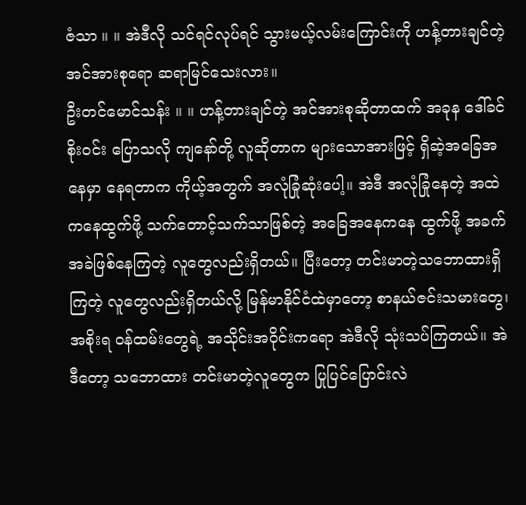ဇံသာ ။ ။ အဲဒီလို သင်ရင်လုပ်ရင် သွားမယ့်လမ်းကြောင်းကို ဟန့်တားချင်တဲ့ အင်အားစုရော ဆရာမြင်သေးလား။
ဦးတင်မောင်သန်း ။ ။ ဟန့်တားချင်တဲ့ အင်အားစုဆိုတာထက် အခုန ဒေါ်ခင်စိုးဝင်း ပြောသလို ကျနော်တို့ လူဆိုတာက များသောအားဖြင့် ရှိဆဲ့အခြေအနေမှာ နေရတာက ကိုယ့်အတွက် အလုံခြုံဆုံးပေါ့။ အဲဒီ အလုံခြုံနေတဲ့ အထဲကနေထွက်ဖို့ သက်တောင့်သက်သာဖြစ်တဲ့ အခြေအနေကနေ ထွက်ဖို့ အခက်အခဲဖြစ်နေကြတဲ့ လူတွေလည်းရှိတယ်။ ပြီးတော့ တင်းမာတဲ့သဘောထားရှိကြတဲ့ လူတွေလည်းရှိတယ်လို့ မြန်မာနိုင်ငံထဲမှာတော့ စာနယ်ဇင်းသမားတွေ၊ အစိုးရ ဝန်ထမ်းတွေရဲ့ အသိုင်းအဝိုင်းကရော အဲဒီလို သုံးသပ်ကြတယ်။ အဲဒီတော့ သဘောထား တင်းမာတဲ့လူတွေက ပြုပြင်ပြောင်းလဲ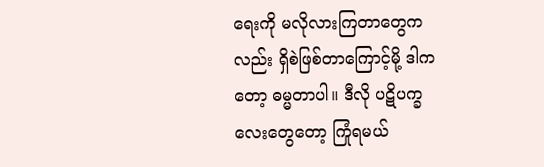ရေးကို မလိုလားကြတာတွေကလည်း ရှိစဲဖြစ်တာကြောင့်မို့ ဒါကတော့ ဓမ္မတာပါ။ ဒီလို ပဋိပက္ခလေးတွေတော့ ကြုံရမယ်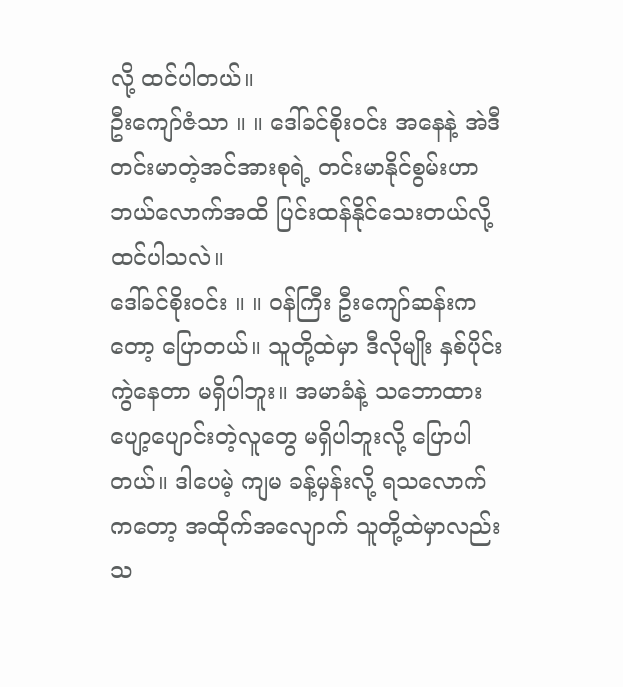လို့ ထင်ပါတယ်။
ဦးကျော်ဇံသာ ။ ။ ဒေါ်ခင်စိုးဝင်း အနေနဲ့ အဲဒီ တင်းမာတဲ့အင်အားစုရဲ့ တင်းမာနိုင်စွမ်းဟာ ဘယ်လောက်အထိ ပြင်းထန်နိုင်သေးတယ်လို့ ထင်ပါသလဲ။
ဒေါ်ခင်စိုးဝင်း ။ ။ ဝန်ကြီး ဦးကျော်ဆန်းကတော့ ပြောတယ်။ သူတို့ထဲမှာ ဒီလိုမျိုး နှစ်ပိုင်းကွဲနေတာ မရှိပါဘူး။ အမာခံနဲ့ သဘောထား ပျော့ပျောင်းတဲ့လူတွေ မရှိပါဘူးလို့ ပြောပါတယ်။ ဒါပေမဲ့ ကျမ ခန့်မှန်းလို့ ရသလောက်ကတော့ အထိုက်အလျောက် သူတို့ထဲမှာလည်း သ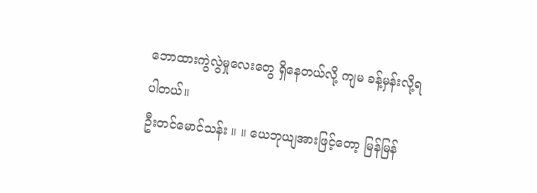ဘောထားကွဲလွဲမှုလေးတွေ ရှိနေတယ်လို့ ကျမ ခန့်မှန်းလို့ရပါတယ်။
ဦးတင်မောင်သန်း ။ ။ ယေဘုယျအားဖြင့်တော့ မြန်မြန်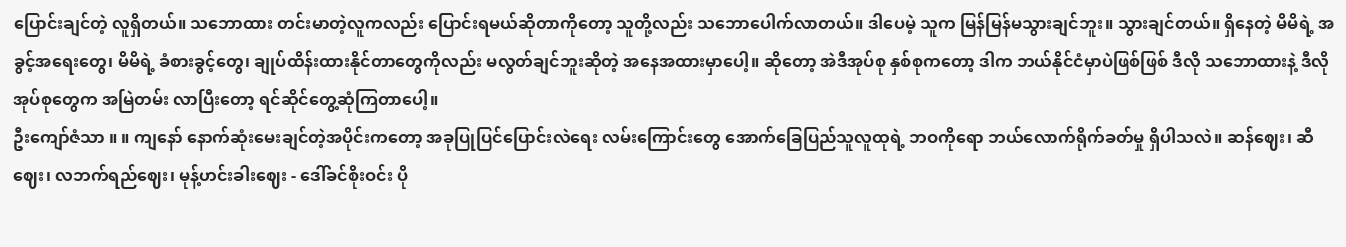ပြောင်းချင်တဲ့ လူရှိတယ်။ သဘောထား တင်းမာတဲ့လူကလည်း ပြောင်းရမယ်ဆိုတာကိုတော့ သူတို့လည်း သဘောပေါက်လာတယ်။ ဒါပေမဲ့ သူက မြန်မြန်မသွားချင်ဘူး။ သွားချင်တယ်။ ရှိနေတဲ့ မိမိရဲ့ အခွင့်အရေးတွေ၊ မိမိရဲ့ ခံစားခွင့်တွေ၊ ချုပ်ထိန်းထားနိုင်တာတွေကိုလည်း မလွတ်ချင်ဘူးဆိုတဲ့ အနေအထားမှာပေါ့။ ဆိုတော့ အဲဒီအုပ်စု နှစ်စုကတော့ ဒါက ဘယ်နိုင်ငံမှာပဲဖြစ်ဖြစ် ဒီလို သဘောထားနဲ့ ဒီလို အုပ်စုတွေက အမြဲတမ်း လာပြီးတော့ ရင်ဆိုင်တွေ့ဆုံကြတာပေါ့။
ဦးကျော်ဇံသာ ။ ။ ကျနော် နောက်ဆုံးမေးချင်တဲ့အပိုင်းကတော့ အခုပြုပြင်ပြောင်းလဲရေး လမ်းကြောင်းတွေ အောက်ခြေပြည်သူလူထုရဲ့ ဘဝကိုရော ဘယ်လောက်ရိုက်ခတ်မှု ရှိပါသလဲ။ ဆန်ဈေး၊ ဆီဈေး၊ လဘက်ရည်ဈေး၊ မုန့်ဟင်းခါးဈေး - ဒေါ်ခင်စိုးဝင်း ပို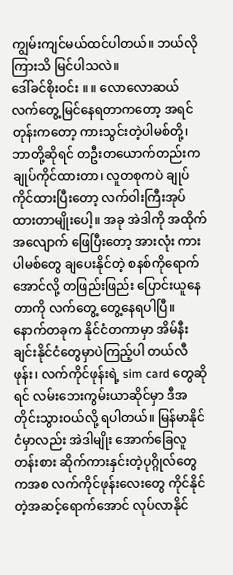ကျွမ်းကျင်မယ်ထင်ပါတယ်။ ဘယ်လိုကြားသိ မြင်ပါသလဲ။
ဒေါ်ခင်စိုးဝင်း ။ ။ လောလောဆယ် လက်တွေ့မြင်နေရတာကတော့ အရင်တုန်းကတော့ ကားသွင်းတဲ့ပါမစ်တို့၊ ဘာတို့ဆိုရင် တဦးတယောက်တည်းက ချုပ်ကိုင်ထားတာ၊ လူတစုကပဲ ချုပ်ကိုင်ထားပြီးတော့ လက်ဝါးကြီးအုပ်ထားတာမျိုးပေါ့။ အခု အဲဒါကို အထိုက်အလျောက် ဖြေပြီးတော့ အားလုံး ကားပါမစ်တွေ ချပေးနိုင်တဲ့ စနစ်ကိုရောက်အောင်လို့ တဖြည်းဖြည်း ပြောင်းယူနေတာကို လက်တွေ့ တွေ့နေရပါပြီ။ နောက်တခုက နိုင်ငံတကာမှာ အိမ်နီးချင်းနိုင်ငံတွေမှာပဲကြည့်ပါ တယ်လီဖုန်း၊ လက်ကိုင်ဖုန်းရဲ့ sim card တွေဆိုရင် လမ်းဘေးကွမ်းယာဆိုင်မှာ ဒီအတိုင်းသွားဝယ်လို့ ရပါတယ်။ မြန်မာနိုင်ငံမှာလည်း အဲဒါမျိုး အောက်ခြေလူတန်းစား ဆိုက်ကားနှင်းတဲ့ပုဂ္ဂိုလ်တွေကအစ လက်ကိုင်ဖုန်းလေးတွေ ကိုင်နိုင်တဲ့အဆင့်ရောက်အောင် လုပ်လာနိုင်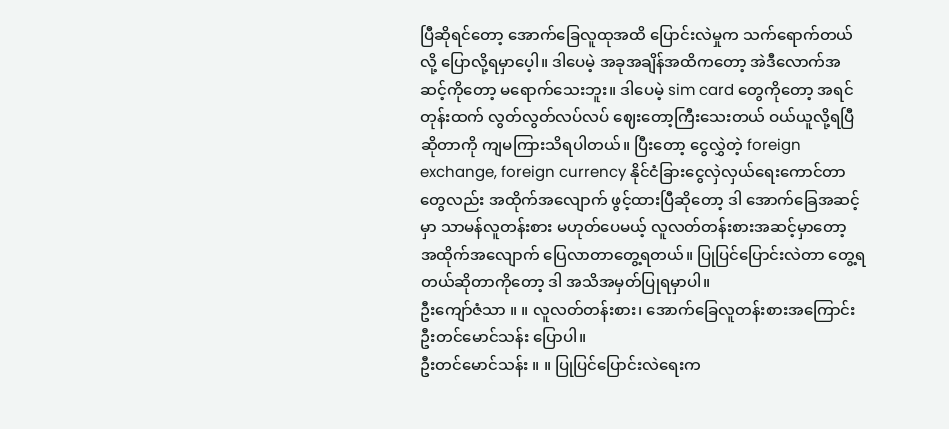ပြီဆိုရင်တော့ အောက်ခြေလူထုအထိ ပြောင်းလဲမှုက သက်ရောက်တယ်လို့ ပြောလို့ရမှာပေ့ါ။ ဒါပေမဲ့ အခုအချိန်အထိကတော့ အဲဒီလောက်အဆင့်ကိုတော့ မရောက်သေးဘူး။ ဒါပေမဲ့ sim card တွေကိုတော့ အရင်တုန်းထက် လွတ်လွတ်လပ်လပ် ဈေးတော့ကြီးသေးတယ် ဝယ်ယူလို့ရပြီဆိုတာကို ကျမကြားသိရပါတယ်။ ပြီးတော့ ငွေလွှဲတဲ့ foreign exchange, foreign currency နိုင်ငံခြားငွေလှဲလှယ်ရေးကောင်တာတွေလည်း အထိုက်အလျောက် ဖွင့်ထားပြီဆိုတော့ ဒါ အောက်ခြေအဆင့်မှာ သာမန်လူတန်းစား မဟုတ်ပေမယ့် လူလတ်တန်းစားအဆင့်မှာတော့ အထိုက်အလျောက် ပြေလာတာတွေ့ရတယ်။ ပြုပြင်ပြောင်းလဲတာ တွေ့ရတယ်ဆိုတာကိုတော့ ဒါ အသိအမှတ်ပြုရမှာပါ။
ဦးကျော်ဇံသာ ။ ။ လူလတ်တန်းစား၊ အောက်ခြေလူတန်းစားအကြောင်း ဦးတင်မောင်သန်း ပြောပါ။
ဦးတင်မောင်သန်း ။ ။ ပြုပြင်ပြောင်းလဲရေးက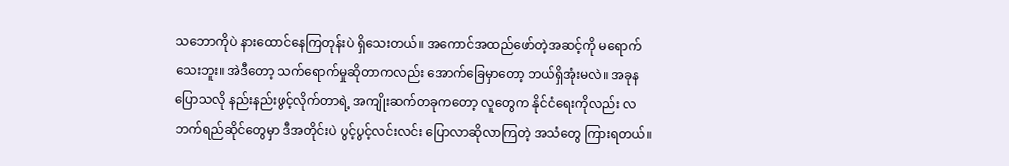သဘောကိုပဲ နားထောင်နေကြတုန်းပဲ ရှိသေးတယ်။ အကောင်အထည်ဖော်တဲ့အဆင့်ကို မရောက်သေးဘူး။ အဲဒီတော့ သက်ရောက်မှုဆိုတာကလည်း အောက်ခြေမှာတော့ ဘယ်ရှိအုံးမလဲ။ အခုနပြောသလို နည်းနည်းဖွင့်လိုက်တာရဲ့ အကျိုးဆက်တခုကတော့ လူတွေက နိုင်ငံရေးကိုလည်း လဘက်ရည်ဆိုင်တွေမှာ ဒီအတိုင်းပဲ ပွင့်ပွင့်လင်းလင်း ပြောလာဆိုလာကြတဲ့ အသံတွေ ကြားရတယ်။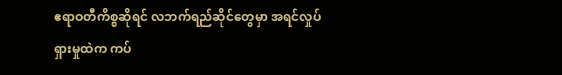ဧရာဝတီကိစ္စဆိုရင် လဘက်ရည်ဆိုင်တွေမှာ အရင်လှုပ်ရှားမှုထဲက ကပ်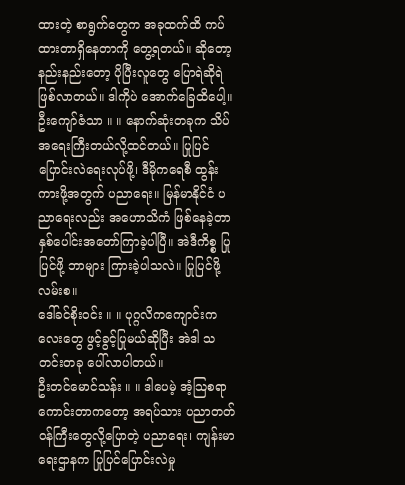ထားတဲ့ စာရွက်တွေက အခုထက်ထိ ကပ်ထားတာရှိနေတာကို တွေ့ရတယ်။ ဆိုတော့ နည်းနည်းတော့ ပိုပြီးလူတွေ ပြောရဲဆိုရဲ ဖြစ်လာတယ်။ ဒါကိုပဲ အောက်ခြေထိပေါ့။
ဦးကျော်ဇံသာ ။ ။ နောက်ဆုံးတခုက သိပ်အရေးကြီးတယ်လို့ထင်တယ်။ ပြုပြင်ပြောင်းလဲရေးလုပ်ဖို့၊ ဒီမိုကရေစီ ထွန်းကားဖို့အတွက် ပညာရေး။ မြန်မာနိုင်ငံ ပညာရေးလည်း အဟောသိကံ ဖြစ်နေခဲ့တာ နှစ်ပေါင်းအတော်ကြာခဲ့ပါပြီ။ အဲဒီကိစ္စ ပြုပြင်ဖို့ ဘာများ ကြားခဲ့ပါသလဲ။ ပြုပြင်ဖို့ လမ်းစ။
ဒေါ်ခင်စိုးဝင်း ။ ။ ပုဂ္ဂလိကကျောင်းကလေးတွေ ဖွင့်ခွင့်ပြုမယ်ဆိုပြီး အဲဒါ သတင်းတခု ပေါ်လာပါတယ်။
ဦးတင်မောင်သန်း ။ ။ ဒါပေမဲ့ အံ့သြစရာကောင်းတာကတော့ အရပ်သား ပညာတတ် ဝန်ကြီးတွေလို့ပြောတဲ့ ပညာရေး၊ ကျန်းမာရေးဌာနက ပြုပြင်ပြောင်းလဲမှု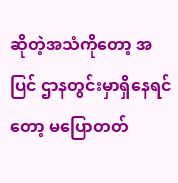ဆိုတဲ့အသံကိုတော့ အပြင် ဌာနတွင်းမှာရှိနေရင်တော့ မပြောတတ်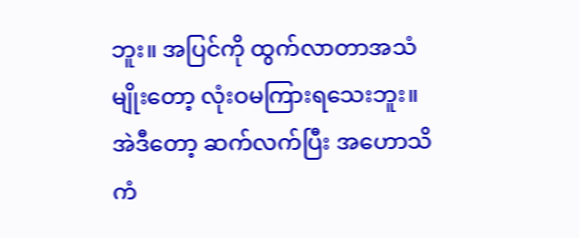ဘူး။ အပြင်ကို ထွက်လာတာအသံမျိုးတော့ လုံးဝမကြားရသေးဘူး။ အဲဒီတော့ ဆက်လက်ပြီး အဟောသိကံ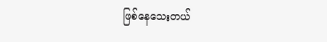ဖြစ်နေသေးတယ်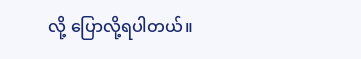လို့ ပြောလို့ရပါတယ်။